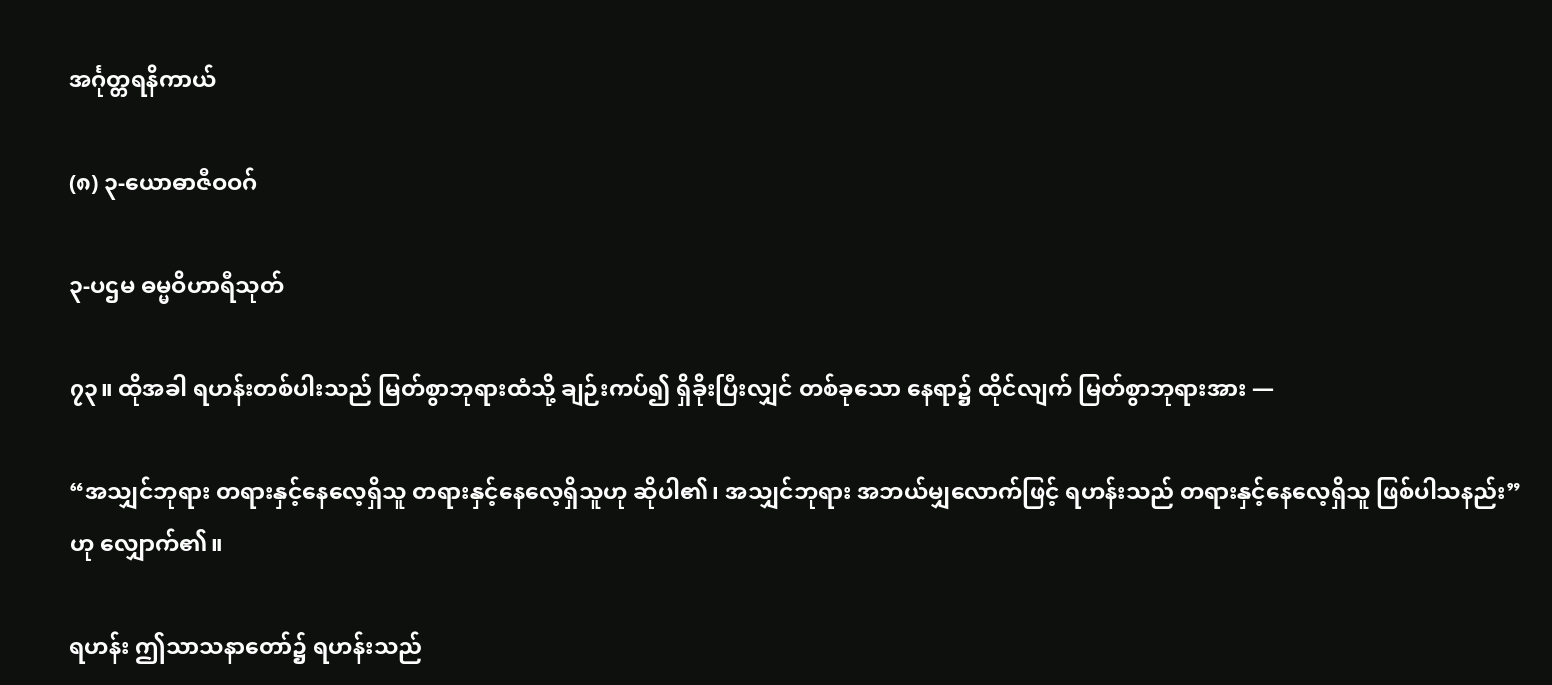အင်္ဂုတ္တရနိကာယ်

(၈) ၃-ယောဓာဇီဝဝဂ်

၃-ပဌမ ဓမ္မဝိဟာရီသုတ်

၇၃။ ထိုအခါ ရဟန်းတစ်ပါးသည် မြတ်စွာဘုရားထံသို့ ချဉ်းကပ်၍ ရှိခိုးပြီးလျှင် တစ်ခုသော နေရာ၌ ထိုင်လျက် မြတ်စွာဘုရားအား —

“အသျှင်ဘုရား တရားနှင့်နေလေ့ရှိသူ တရားနှင့်နေလေ့ရှိသူဟု ဆိုပါ၏၊ အသျှင်ဘုရား အဘယ်မျှလောက်ဖြင့် ရဟန်းသည် တရားနှင့်နေလေ့ရှိသူ ဖြစ်ပါသနည်း”ဟု လျှောက်၏။

ရဟန်း ဤသာသနာတော်၌ ရဟန်းသည်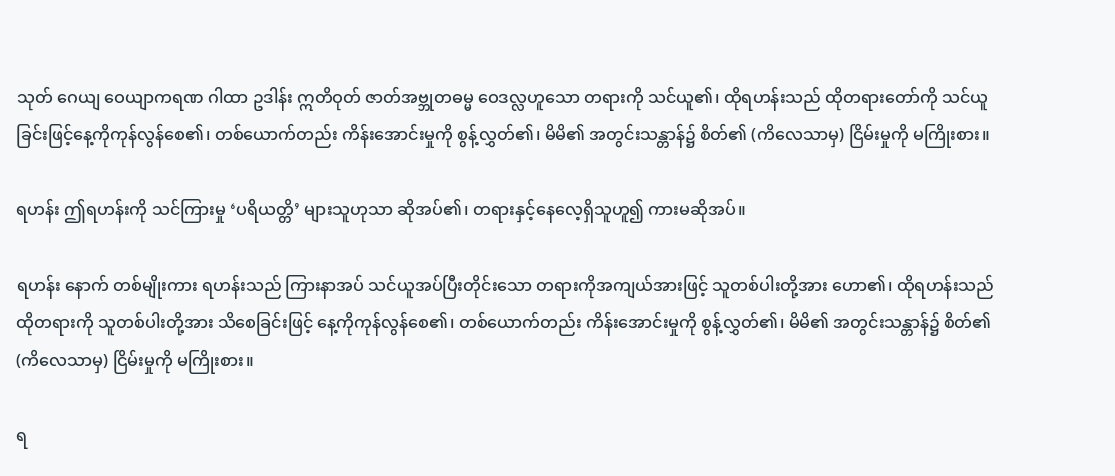သုတ် ဂေယျ ဝေယျာကရဏ ဂါထာ ဥဒါန်း ဣတိဝုတ် ဇာတ်အဗ္ဘုတဓမ္မ ဝေဒလ္လဟူသော တရားကို သင်ယူ၏၊ ထိုရဟန်းသည် ထိုတရားတော်ကို သင်ယူခြင်းဖြင့်နေ့ကိုကုန်လွန်စေ၏၊ တစ်ယောက်တည်း ကိန်းအောင်းမှုကို စွန့်လွှတ်၏၊ မိမိ၏ အတွင်းသန္တာန်၌ စိတ်၏ (ကိလေသာမှ) ငြိမ်းမှုကို မကြိုးစား။

ရဟန်း ဤရဟန်းကို သင်ကြားမှု ‘ပရိယတ္တိ’ များသူဟုသာ ဆိုအပ်၏၊ တရားနှင့်နေလေ့ရှိသူဟူ၍ ကားမဆိုအပ်။

ရဟန်း နောက် တစ်မျိုးကား ရဟန်းသည် ကြားနာအပ် သင်ယူအပ်ပြီးတိုင်းသော တရားကိုအကျယ်အားဖြင့် သူတစ်ပါးတို့အား ဟော၏၊ ထိုရဟန်းသည် ထိုတရားကို သူတစ်ပါးတို့အား သိစေခြင်းဖြင့် နေ့ကိုကုန်လွန်စေ၏၊ တစ်ယောက်တည်း ကိန်းအောင်းမှုကို စွန့်လွှတ်၏၊ မိမိ၏ အတွင်းသန္တာန်၌ စိတ်၏ (ကိလေသာမှ) ငြိမ်းမှုကို မကြိုးစား။

ရ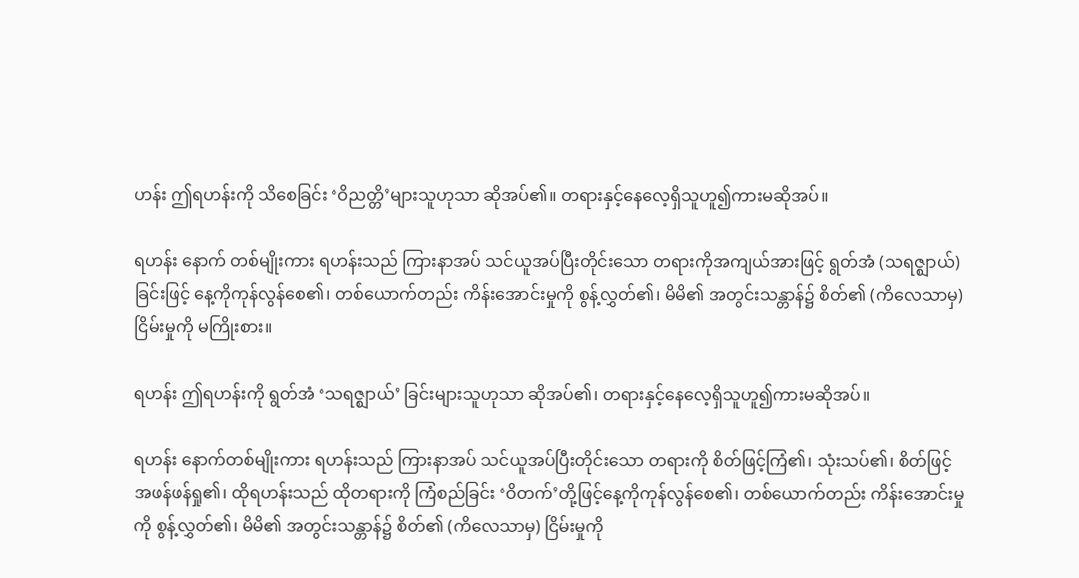ဟန်း ဤရဟန်းကို သိစေခြင်း ‘ဝိညတ္တိ’များသူဟုသာ ဆိုအပ်၏။ တရားနှင့်နေလေ့ရှိသူဟူ၍ကားမဆိုအပ်။

ရဟန်း နောက် တစ်မျိုးကား ရဟန်းသည် ကြားနာအပ် သင်ယူအပ်ပြီးတိုင်းသော တရားကိုအကျယ်အားဖြင့် ရွတ်အံ (သရဇ္ဈာယ်) ခြင်းဖြင့် နေ့ကိုကုန်လွန်စေ၏၊ တစ်ယောက်တည်း ကိန်းအောင်းမှုကို စွန့်လွှတ်၏၊ မိမိ၏ အတွင်းသန္တာန်၌ စိတ်၏ (ကိလေသာမှ) ငြိမ်းမှုကို မကြိုးစား။

ရဟန်း ဤရဟန်းကို ရွတ်အံ ‘သရဇ္ဈာယ်’ ခြင်းများသူဟုသာ ဆိုအပ်၏၊ တရားနှင့်နေလေ့ရှိသူဟူ၍ကားမဆိုအပ်။

ရဟန်း နောက်တစ်မျိုးကား ရဟန်းသည် ကြားနာအပ် သင်ယူအပ်ပြီးတိုင်းသော တရားကို စိတ်ဖြင့်ကြံ၏၊ သုံးသပ်၏၊ စိတ်ဖြင့် အဖန်ဖန်ရှု၏၊ ထိုရဟန်းသည် ထိုတရားကို ကြံစည်ခြင်း ‘ဝိတက်’တို့ဖြင့်နေ့ကိုကုန်လွန်စေ၏၊ တစ်ယောက်တည်း ကိန်းအောင်းမှုကို စွန့်လွှတ်၏၊ မိမိ၏ အတွင်းသန္တာန်၌ စိတ်၏ (ကိလေသာမှ) ငြိမ်းမှုကို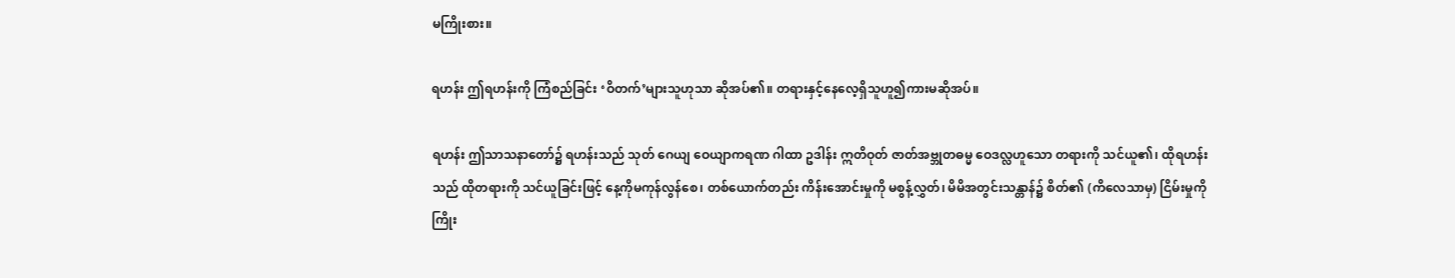မကြိုးစား။

ရဟန်း ဤရဟန်းကို ကြံစည်ခြင်း ‘ဝိတက်’များသူဟုသာ ဆိုအပ်၏။ တရားနှင့်နေလေ့ရှိသူဟူ၍ကားမဆိုအပ်။

ရဟန်း ဤသာသနာတော်၌ ရဟန်းသည် သုတ် ဂေယျ ဝေယျာကရဏ ဂါထာ ဥဒါန်း ဣတိဝုတ် ဇာတ်အဗ္ဘုတဓမ္မ ဝေဒလ္လဟူသော တရားကို သင်ယူ၏၊ ထိုရဟန်းသည် ထိုတရားကို သင်ယူခြင်းဖြင့် နေ့ကိုမကုန်လွန်စေ၊ တစ်ယောက်တည်း ကိန်းအောင်းမှုကို မစွန့်လွှတ်၊ မိမိအတွင်းသန္တာန်၌ စိတ်၏ (ကိလေသာမှ) ငြိမ်းမှုကို ကြိုး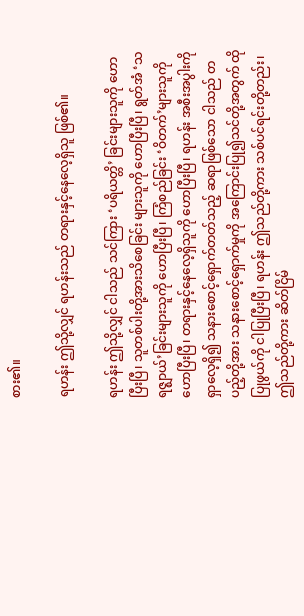စား၏။

ရဟန်း ဤသို့လျှင် ရဟန်းသည် တရားနှင့်နေလေ့ရှိသူ ဖြစ်၏။

ရဟန်း ဤသို့လျှင် ငါသည် သင်ကြား ‘ပရိယတ္တိ’ ခြင်းများသူကို ဟောပြီးပြီ၊ သူတစ်ပါးတို့အားသိစေခြင်း များသူကို ဟောပြီးပြီ၊ ရွတ်အံ ‘သရဇ္ဈာယ်’ခြင်းများသူကို ဟောပြီးပြီ၊ ကြံစည်ခြင်း ‘ဝိတက်’များသူကို ဟောပြီးပြီ၊ တရားနှင့်နေလေ့ရှိသူကို ဟောပြီးပြီ၊ ရဟန်း အစီးအပွါးကို ရှာလေ့ရှိ၍ သနားစောင့်ရှောက်တတ်သည့် ဆရာဖြစ်သော ငါသည် တပည့်တို့အား သနားစောင့်ရှောက်မှုကို အကြောင်းပြု၍သင်တို့အတွက် ထိုပြုဖွယ်ကို ငါပြုပြီးပြီ၊ ရဟန်း ဤသည်တို့ကား သစ်ပင်ရင်းတို့တည်း၊ ဤသည်တို့ကား ဆိတ်ငြိမ်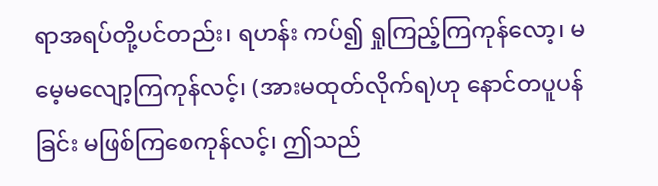ရာအရပ်တို့ပင်တည်း၊ ရဟန်း ကပ်၍ ရှုကြည့်ကြကုန်လော့၊ မမေ့မလျော့ကြကုန်လင့်၊ (အားမထုတ်လိုက်ရ)ဟု နောင်တပူပန်ခြင်း မဖြစ်ကြစေကုန်လင့်၊ ဤသည်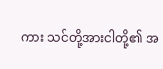ကား သင်တို့အားငါတို့၏ အ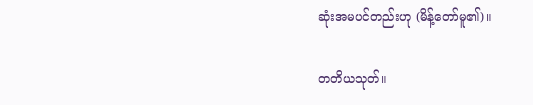ဆုံးအမပင်တည်းဟု (မိန့်တော်မူ၏)။

တတိယသုတ်။